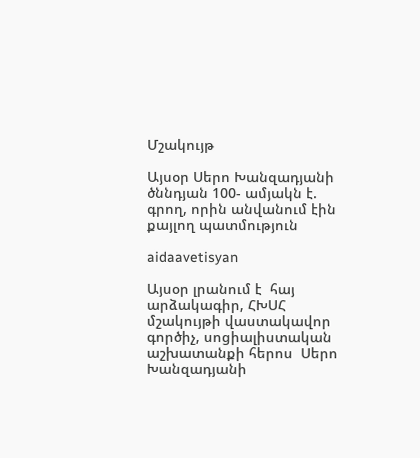Մշակույթ

Այսօր Սերո Խանզադյանի ծննդյան 100- ամյակն է. գրող, որին անվանում էին քայլող պատմություն

aidaavetisyan

Այսօր լրանում է  հայ արձակագիր, ՀԽՍՀ մշակույթի վաստակավոր գործիչ, սոցիալիստական աշխատանքի հերոս  Սերո Խանզադյանի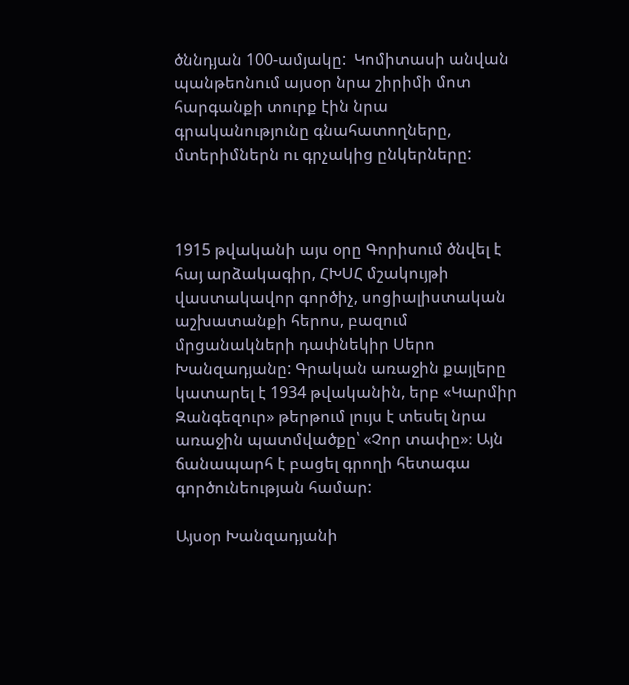ծննդյան 100-ամյակը:  Կոմիտասի անվան պանթեոնում այսօր նրա շիրիմի մոտ  հարգանքի տուրք էին նրա գրականությունը գնահատողները, մտերիմներն ու գրչակից ընկերները:



1915 թվականի այս օրը Գորիսում ծնվել է հայ արձակագիր, ՀԽՍՀ մշակույթի վաստակավոր գործիչ, սոցիալիստական աշխատանքի հերոս, բազում մրցանակների դափնեկիր Սերո Խանզադյանը: Գրական առաջին քայլերը կատարել է 1934 թվականին, երբ «Կարմիր Զանգեզուր» թերթում լույս է տեսել նրա առաջին պատմվածքը՝ «Չոր տափը»։ Այն ճանապարհ է բացել գրողի հետագա  գործունեության համար:

Այսօր Խանզադյանի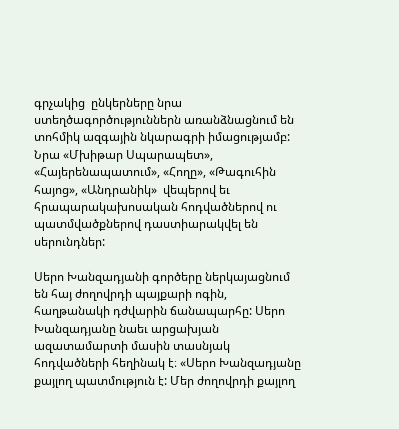գրչակից  ընկերները նրա ստեղծագործություններն առանձնացնում են  տոհմիկ ազգային նկարագրի իմացությամբ: Նրա «Մխիթար Սպարապետ», «Հայերենապատում», «Հողը», «Թագուհին հայոց», «Անդրանիկ»  վեպերով եւ  հրապարակախոսական հոդվածներով ու պատմվածքներով դաստիարակվել են սերունդներ:

Սերո Խանզադյանի գործերը ներկայացնում են հայ ժողովրդի պայքարի ոգին, հաղթանակի դժվարին ճանապարհը: Սերո Խանզադյանը նաեւ արցախյան ազատամարտի մասին տասնյակ հոդվածների հեղինակ է։ «Սերո Խանզադյանը քայլող պատմություն է: Մեր ժողովրդի քայլող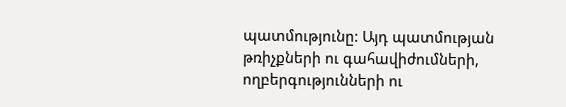պատմությունը: Այդ պատմության թռիչքների ու գահավիժումների, ողբերգությունների ու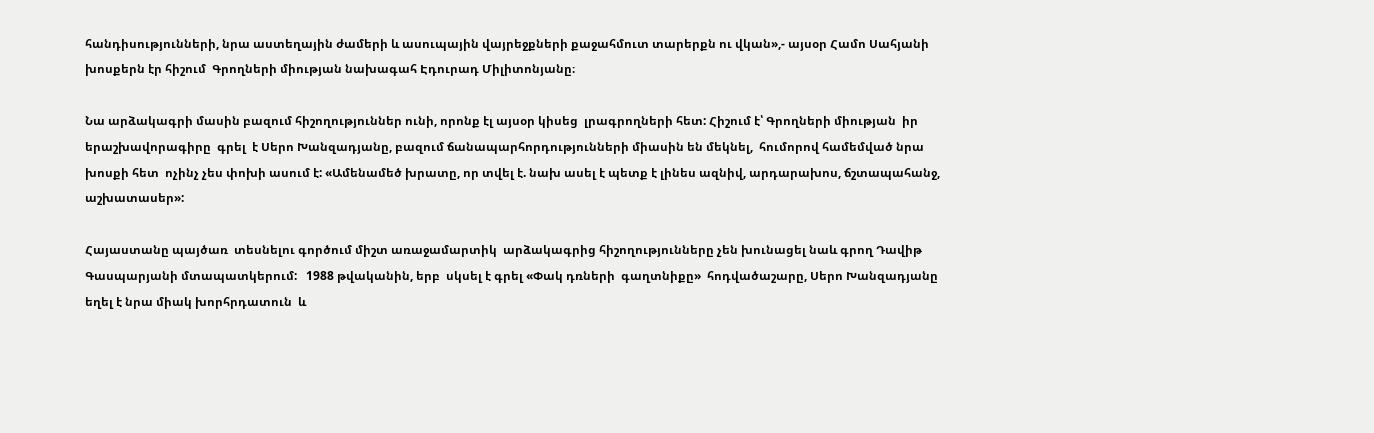հանդիսությունների, նրա աստեղային ժամերի և ասուպային վայրեջքների քաջահմուտ տարերքն ու վկան»,- այսօր Համո Սահյանի խոսքերն էր հիշում  Գրողների միության նախագահ Էդուրադ Միլիտոնյանը։

Նա արձակագրի մասին բազում հիշողություններ ունի, որոնք էլ այսօր կիսեց  լրագրողների հետ: Հիշում է՝ Գրողների միության  իր երաշխավորագիրը  գրել  է Սերո Խանզադյանը, բազում ճանապարհորդությունների միասին են մեկնել,  հումորով համեմված նրա խոսքի հետ  ոչինչ չես փոխի ասում է: «Ամենամեծ խրատը, որ տվել է. նախ ասել է պետք է լինես ազնիվ, արդարախոս, ճշտապահանջ, աշխատասեր»:

Հայաստանը պայծառ  տեսնելու գործում միշտ առաջամարտիկ  արձակագրից հիշողությունները չեն խունացել նաև գրող Դավիթ Գասպարյանի մտապատկերում:   1988 թվականին, երբ  սկսել է գրել «Փակ դռների  գաղտնիքը»  հոդվածաշարը, Սերո Խանզադյանը եղել է նրա միակ խորհրդատուն  և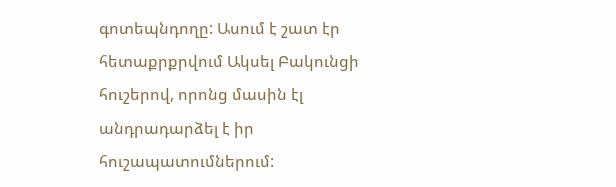գոտեպնդողը: Ասում է շատ էր հետաքրքրվում Ակսել Բակունցի հուշերով, որոնց մասին էլ անդրադարձել է իր հուշապատումներում: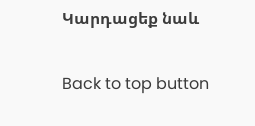Կարդացեք նաև

Back to top button